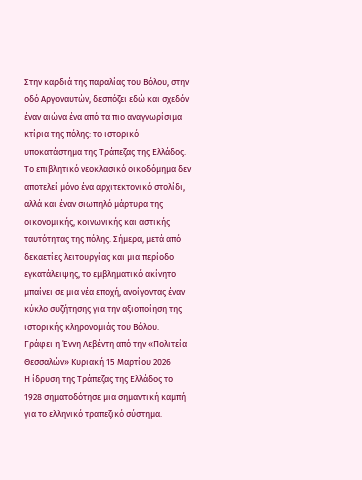Στην καρδιά της παραλίας του Βόλου, στην οδό Αργοναυτών, δεσπόζει εδώ και σχεδόν έναν αιώνα ένα από τα πιο αναγνωρίσιμα κτίρια της πόλης: το ιστορικό υποκατάστημα της Τράπεζας της Ελλάδος. Το επιβλητικό νεοκλασικό οικοδόμημα δεν αποτελεί μόνο ένα αρχιτεκτονικό στολίδι, αλλά και έναν σιωπηλό μάρτυρα της οικονομικής, κοινωνικής και αστικής ταυτότητας της πόλης. Σήμερα, μετά από δεκαετίες λειτουργίας και μια περίοδο εγκατάλειψης, το εμβληματικό ακίνητο μπαίνει σε μια νέα εποχή, ανοίγοντας έναν κύκλο συζήτησης για την αξιοποίηση της ιστορικής κληρονομιάς του Βόλου.
Γράφει η Έννη Λεβέντη από την «Πολιτεία Θεσσαλών» Κυριακή 15 Μαρτίου 2026
Η ίδρυση της Τράπεζας της Ελλάδος το 1928 σηματοδότησε μια σημαντική καμπή για το ελληνικό τραπεζικό σύστημα.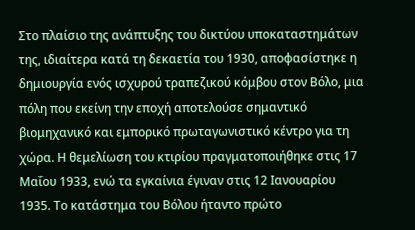Στο πλαίσιο της ανάπτυξης του δικτύου υποκαταστημάτων της, ιδιαίτερα κατά τη δεκαετία του 1930, αποφασίστηκε η δημιουργία ενός ισχυρού τραπεζικού κόμβου στον Βόλο, μια πόλη που εκείνη την εποχή αποτελούσε σημαντικό βιομηχανικό και εμπορικό πρωταγωνιστικό κέντρο για τη χώρα. Η θεμελίωση του κτιρίου πραγματοποιήθηκε στις 17 Μαΐου 1933, ενώ τα εγκαίνια έγιναν στις 12 Ιανουαρίου 1935. Το κατάστημα του Βόλου ήταντο πρώτο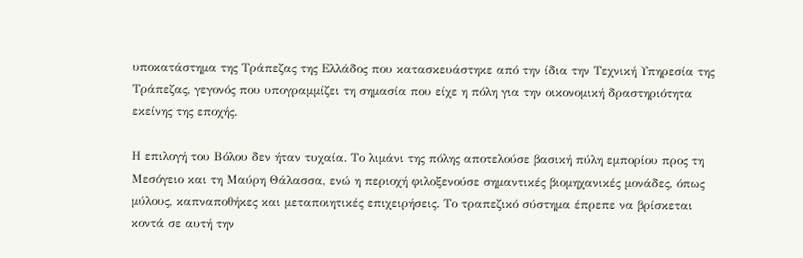υποκατάστημα της Τράπεζας της Ελλάδος που κατασκευάστηκε από την ίδια την Τεχνική Υπηρεσία της Τράπεζας, γεγονός που υπογραμμίζει τη σημασία που είχε η πόλη για την οικονομική δραστηριότητα εκείνης της εποχής.

Η επιλογή του Βόλου δεν ήταν τυχαία. Το λιμάνι της πόλης αποτελούσε βασική πύλη εμπορίου προς τη Μεσόγειο και τη Μαύρη Θάλασσα, ενώ η περιοχή φιλοξενούσε σημαντικές βιομηχανικές μονάδες, όπως μύλους, καπναποθήκες και μεταποιητικές επιχειρήσεις. Το τραπεζικό σύστημα έπρεπε να βρίσκεται κοντά σε αυτή την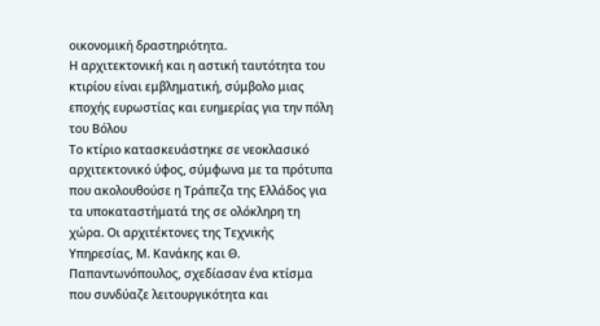οικονομική δραστηριότητα.
Η αρχιτεκτονική και η αστική ταυτότητα του κτιρίου είναι εμβληματική, σύμβολο μιας εποχής ευρωστίας και ευημερίας για την πόλη του Βόλου
Το κτίριο κατασκευάστηκε σε νεοκλασικό αρχιτεκτονικό ύφος, σύμφωνα με τα πρότυπα που ακολουθούσε η Τράπεζα της Ελλάδος για τα υποκαταστήματά της σε ολόκληρη τη χώρα. Οι αρχιτέκτονες της Τεχνικής Υπηρεσίας, Μ. Κανάκης και Θ. Παπαντωνόπουλος, σχεδίασαν ένα κτίσμα που συνδύαζε λειτουργικότητα και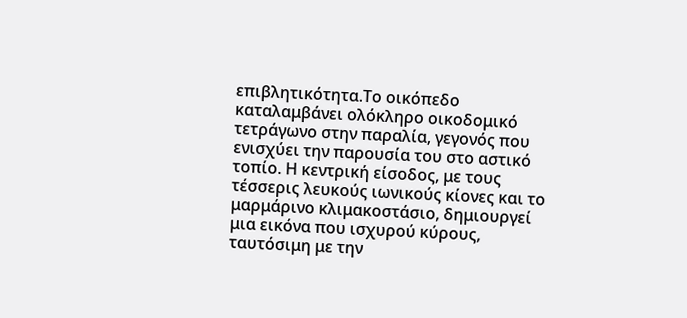επιβλητικότητα.Το οικόπεδο καταλαμβάνει ολόκληρο οικοδομικό τετράγωνο στην παραλία, γεγονός που ενισχύει την παρουσία του στο αστικό τοπίο. Η κεντρική είσοδος, με τους τέσσερις λευκούς ιωνικούς κίονες και το μαρμάρινο κλιμακοστάσιο, δημιουργεί μια εικόνα που ισχυρού κύρους, ταυτόσιμη με την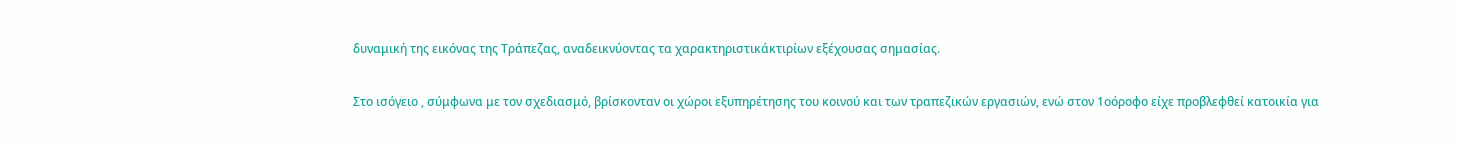δυναμική της εικόνας της Τράπεζας, αναδεικνύοντας τα χαρακτηριστικάκτιρίων εξέχουσας σημασίας.

Στο ισόγειο , σύμφωνα με τον σχεδιασμό, βρίσκονταν οι χώροι εξυπηρέτησης του κοινού και των τραπεζικών εργασιών, ενώ στον 1οόροφο είχε προβλεφθεί κατοικία για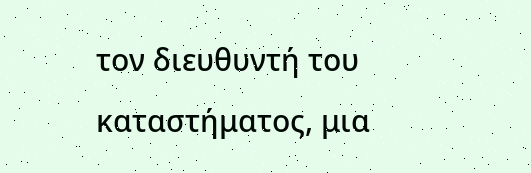τον διευθυντή του καταστήματος, μια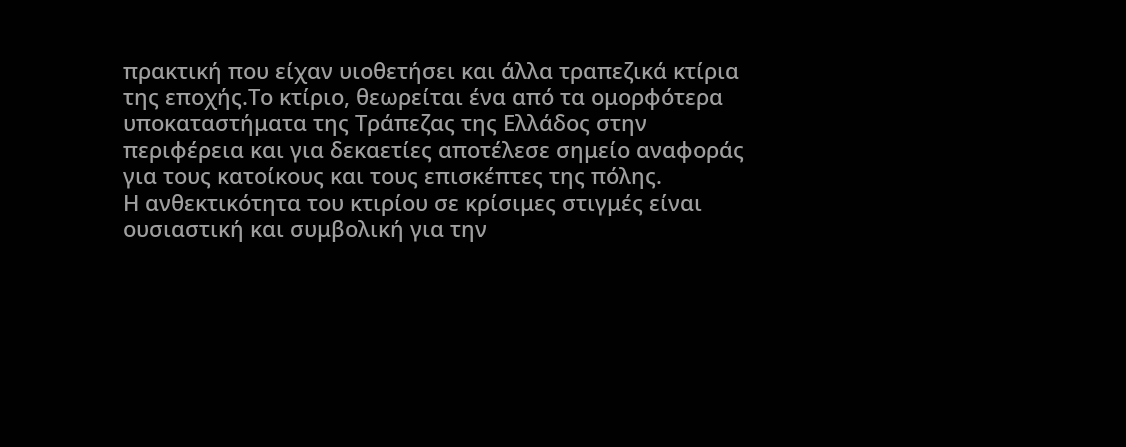πρακτική που είχαν υιοθετήσει και άλλα τραπεζικά κτίρια της εποχής.Το κτίριο, θεωρείται ένα από τα ομορφότερα υποκαταστήματα της Τράπεζας της Ελλάδος στην περιφέρεια και για δεκαετίες αποτέλεσε σημείο αναφοράς για τους κατοίκους και τους επισκέπτες της πόλης.
Η ανθεκτικότητα του κτιρίου σε κρίσιμες στιγμές είναι ουσιαστική και συμβολική για την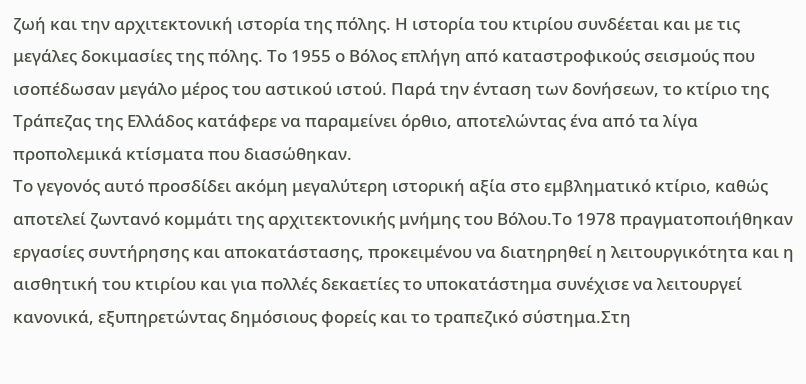ζωή και την αρχιτεκτονική ιστορία της πόλης. Η ιστορία του κτιρίου συνδέεται και με τις μεγάλες δοκιμασίες της πόλης. Το 1955 ο Βόλος επλήγη από καταστροφικούς σεισμούς που ισοπέδωσαν μεγάλο μέρος του αστικού ιστού. Παρά την ένταση των δονήσεων, το κτίριο της Τράπεζας της Ελλάδος κατάφερε να παραμείνει όρθιο, αποτελώντας ένα από τα λίγα προπολεμικά κτίσματα που διασώθηκαν.
Το γεγονός αυτό προσδίδει ακόμη μεγαλύτερη ιστορική αξία στο εμβληματικό κτίριο, καθώς αποτελεί ζωντανό κομμάτι της αρχιτεκτονικής μνήμης του Βόλου.Το 1978 πραγματοποιήθηκαν εργασίες συντήρησης και αποκατάστασης, προκειμένου να διατηρηθεί η λειτουργικότητα και η αισθητική του κτιρίου και για πολλές δεκαετίες το υποκατάστημα συνέχισε να λειτουργεί κανονικά, εξυπηρετώντας δημόσιους φορείς και το τραπεζικό σύστημα.Στη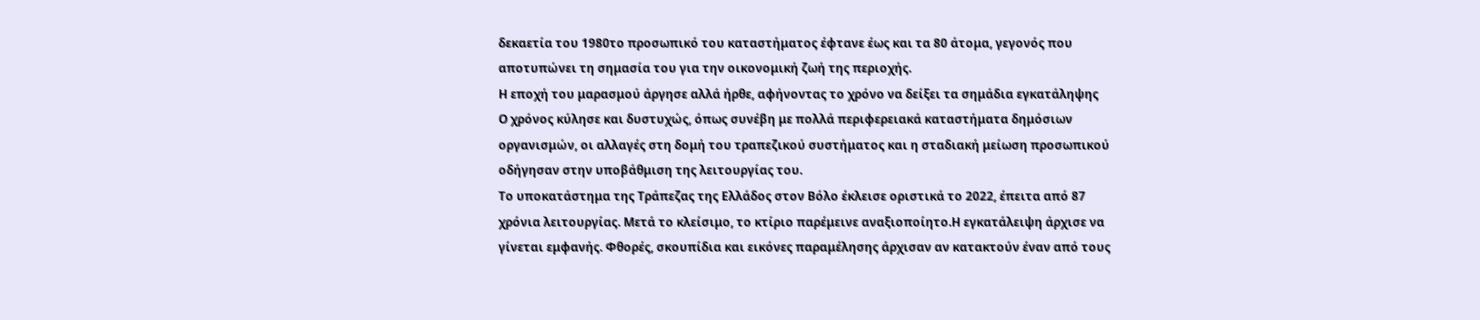δεκαετία του 1980το προσωπικό του καταστήματος έφτανε έως και τα 80 άτομα, γεγονός που αποτυπώνει τη σημασία του για την οικονομική ζωή της περιοχής.
Η εποχή του μαρασμού άργησε αλλά ήρθε, αφήνοντας το χρόνο να δείξει τα σημάδια εγκατάληψης
Ο χρόνος κύλησε και δυστυχώς, όπως συνέβη με πολλά περιφερειακά καταστήματα δημόσιων οργανισμών, οι αλλαγές στη δομή του τραπεζικού συστήματος και η σταδιακή μείωση προσωπικού οδήγησαν στην υποβάθμιση της λειτουργίας του.
Το υποκατάστημα της Τράπεζας της Ελλάδος στον Βόλο έκλεισε οριστικά το 2022, έπειτα από 87 χρόνια λειτουργίας. Μετά το κλείσιμο, το κτίριο παρέμεινε αναξιοποίητο.Η εγκατάλειψη άρχισε να γίνεται εμφανής. Φθορές, σκουπίδια και εικόνες παραμέλησης άρχισαν αν κατακτούν έναν από τους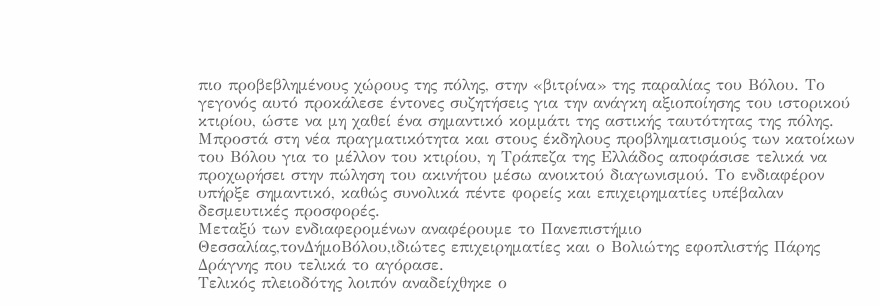πιο προβεβλημένους χώρους της πόλης, στην «βιτρίνα» της παραλίας του Βόλου. Το γεγονός αυτό προκάλεσε έντονες συζητήσεις για την ανάγκη αξιοποίησης του ιστορικού κτιρίου, ώστε να μη χαθεί ένα σημαντικό κομμάτι της αστικής ταυτότητας της πόλης.
Μπροστά στη νέα πραγματικότητα και στους έκδηλους προβληματισμούς των κατοίκων του Βόλου για το μέλλον του κτιρίου, η Τράπεζα της Ελλάδος αποφάσισε τελικά να προχωρήσει στην πώληση του ακινήτου μέσω ανοικτού διαγωνισμού. Το ενδιαφέρον υπήρξε σημαντικό, καθώς συνολικά πέντε φορείς και επιχειρηματίες υπέβαλαν δεσμευτικές προσφορές.
Μεταξύ των ενδιαφερομένων αναφέρουμε το Πανεπιστήμιο Θεσσαλίας,τονΔήμοΒόλου,ιδιώτες επιχειρηματίες και ο Βολιώτης εφοπλιστής Πάρης Δράγνης που τελικά το αγόρασε.
Τελικός πλειοδότης λοιπόν αναδείχθηκε ο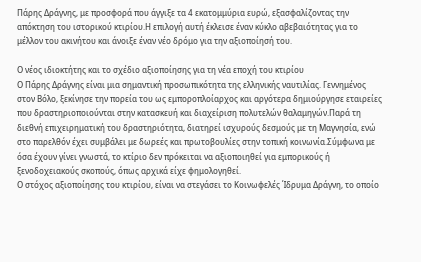Πάρης Δράγνης, με προσφορά που άγγιξε τα 4 εκατομμύρια ευρώ, εξασφαλίζοντας την απόκτηση του ιστορικού κτιρίου.Η επιλογή αυτή έκλεισε έναν κύκλο αβεβαιότητας για το μέλλον του ακινήτου και άνοιξε έναν νέο δρόμο για την αξιοποίησή του.

Ο νέος ιδιοκτήτης και το σχέδιο αξιοποίησης για τη νέα εποχή του κτιρίου
Ο Πάρης Δράγνης είναι μια σημαντική προσωπικότητα της ελληνικής ναυτιλίας. Γεννημένος στον Βόλο, ξεκίνησε την πορεία του ως εμποροπλοίαρχος και αργότερα δημιούργησε εταιρείες που δραστηριοποιούνται στην κατασκευή και διαχείριση πολυτελών θαλαμηγών.Παρά τη διεθνή επιχειρηματική του δραστηριότητα, διατηρεί ισχυρούς δεσμούς με τη Μαγνησία, ενώ στο παρελθόν έχει συμβάλει με δωρεές και πρωτοβουλίες στην τοπική κοινωνία.Σύμφωνα με όσα έχουν γίνει γνωστά, το κτίριο δεν πρόκειται να αξιοποιηθεί για εμπορικούς ή ξενοδοχειακούς σκοπούς, όπως αρχικά είχε φημολογηθεί.
Ο στόχος αξιοποίησης του κτιρίου, είναι να στεγάσει το Κοινωφελές Ίδρυμα Δράγνη, το οποίο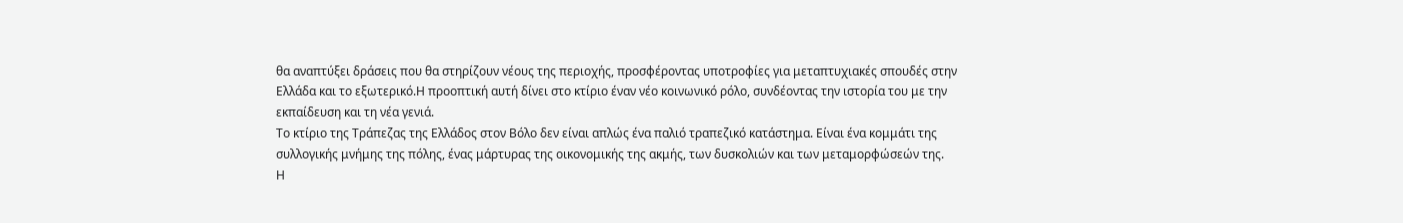θα αναπτύξει δράσεις που θα στηρίζουν νέους της περιοχής, προσφέροντας υποτροφίες για μεταπτυχιακές σπουδές στην Ελλάδα και το εξωτερικό.Η προοπτική αυτή δίνει στο κτίριο έναν νέο κοινωνικό ρόλο, συνδέοντας την ιστορία του με την εκπαίδευση και τη νέα γενιά.
Το κτίριο της Τράπεζας της Ελλάδος στον Βόλο δεν είναι απλώς ένα παλιό τραπεζικό κατάστημα. Είναι ένα κομμάτι της συλλογικής μνήμης της πόλης, ένας μάρτυρας της οικονομικής της ακμής, των δυσκολιών και των μεταμορφώσεών της.
Η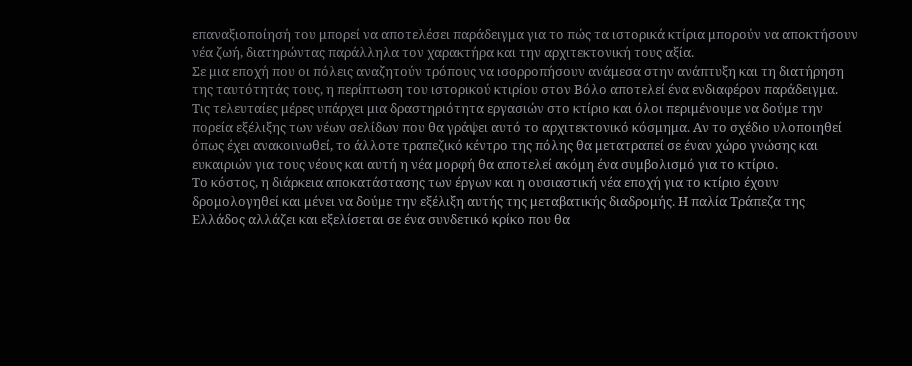επαναξιοποίησή του μπορεί να αποτελέσει παράδειγμα για το πώς τα ιστορικά κτίρια μπορούν να αποκτήσουν νέα ζωή, διατηρώντας παράλληλα τον χαρακτήρα και την αρχιτεκτονική τους αξία.
Σε μια εποχή που οι πόλεις αναζητούν τρόπους να ισορροπήσουν ανάμεσα στην ανάπτυξη και τη διατήρηση της ταυτότητάς τους, η περίπτωση του ιστορικού κτιρίου στον Βόλο αποτελεί ένα ενδιαφέρον παράδειγμα. Τις τελευταίες μέρες υπάρχει μια δραστηριότητα εργασιών στο κτίριο και όλοι περιμένουμε να δούμε την πορεία εξέλιξης των νέων σελίδων που θα γράψει αυτό το αρχιτεκτονικό κόσμημα. Αν το σχέδιο υλοποιηθεί όπως έχει ανακοινωθεί, το άλλοτε τραπεζικό κέντρο της πόλης θα μετατραπεί σε έναν χώρο γνώσης και ευκαιριών για τους νέους και αυτή η νέα μορφή θα αποτελεί ακόμη ένα συμβολισμό για το κτίριο.
Το κόστος, η διάρκεια αποκατάστασης των έργων και η ουσιαστική νέα εποχή για το κτίριο έχουν δρομολογηθεί και μένει να δούμε την εξέλιξη αυτής της μεταβατικής διαδρομής. Η παλία Τράπεζα της Ελλάδος αλλάζει και εξελίσεται σε ένα συνδετικό κρίκο που θα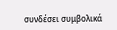συνδέσει συμβολικά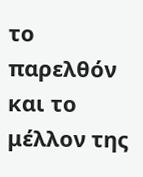το παρελθόν και το μέλλον της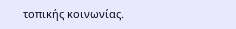τοπικής κοινωνίας.